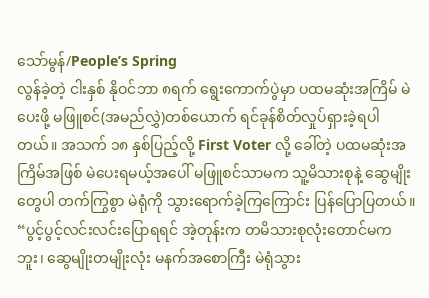သော်မွန်/People’s Spring
လွန်ခဲ့တဲ့ ငါးနှစ် နိုဝင်ဘာ ၈ရက် ရွေးကောက်ပွဲမှာ ပထမဆုံးအကြိမ် မဲပေးဖို့ မဖြူစင်(အမည်လွှဲ)တစ်ယောက် ရင်ခုန်စိတ်လှုပ်ရှားခဲ့ရပါတယ်။ အသက် ၁၈ နှစ်ပြည့်လို့ First Voter လို့ ခေါ်တဲ့ ပထမဆုံးအကြိမ်အဖြစ် မဲပေးရမယ့်အပေါ် မဖြူစင်သာမက သူ့မိသားစုနဲ့ ဆွေမျိုးတွေပါ တက်ကြွစွာ မဲရုံကို သွားရောက်ခဲ့ကြကြောင်း ပြန်ပြောပြတယ်။
“ပွင့်ပွင့်လင်းလင်းပြောရရင် အဲ့တုန်းက တမိသားစုလုံးတောင်မကဘူး၊ ဆွေမျိုးတမျိုးလုံး မနက်အစောကြီး မဲရုံသွား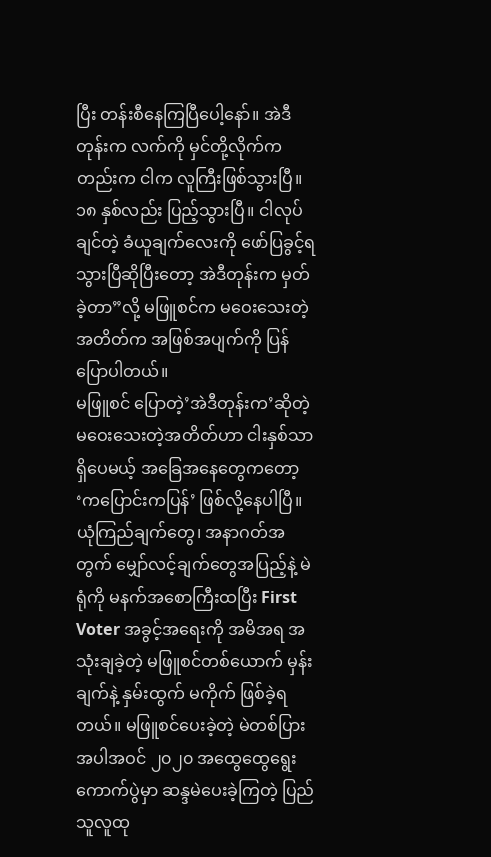ပြီး တန်းစီနေကြပြီပေါ့နော်။ အဲဒီတုန်းက လက်ကို မှင်တို့လိုက်ကတည်းက ငါက လူကြီးဖြစ်သွားပြီ။ ၁၈ နှစ်လည်း ပြည့်သွားပြီ။ ငါလုပ်ချင်တဲ့ ခံယူချက်လေးကို ဖော်ပြခွင့်ရသွားပြီဆိုပြီးတော့ အဲဒီတုန်းက မှတ်ခဲ့တာ”လို့ မဖြူစင်က မဝေးသေးတဲ့အတိတ်က အဖြစ်အပျက်ကို ပြန်ပြောပါတယ်။
မဖြူစင် ပြောတဲ့’အဲဒီတုန်းက’ဆိုတဲ့ မဝေးသေးတဲ့အတိတ်ဟာ ငါးနှစ်သာရှိပေမယ့် အခြေအနေတွေကတော့ ‘ကပြောင်းကပြန်’ ဖြစ်လို့နေပါပြီ။ ယုံကြည်ချက်တွေ၊ အနာဂတ်အတွက် မျှော်လင့်ချက်တွေအပြည့်နဲ့ မဲရုံကို မနက်အစောကြီးထပြီး First Voter အခွင့်အရေးကို အမိအရ အသုံးချခဲ့တဲ့ မဖြူစင်တစ်ယောက် မှန်းချက်နဲ့ နှမ်းထွက် မကိုက် ဖြစ်ခဲ့ရတယ်။ မဖြူစင်ပေးခဲ့တဲ့ မဲတစ်ပြားအပါအဝင် ၂၀၂၀ အထွေထွေရွေးကောက်ပွဲမှာ ဆန္ဒမဲပေးခဲ့ကြတဲ့ ပြည်သူလူထု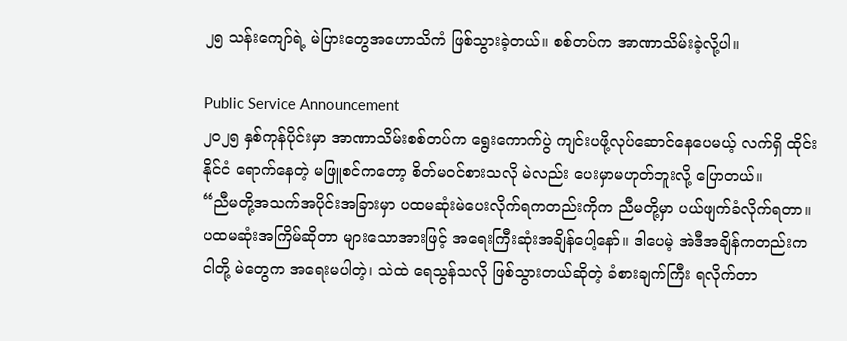၂၅ သန်းကျော်ရဲ့ မဲပြားတွေအဟောသိကံ ဖြစ်သွားခဲ့တယ်။ စစ်တပ်က အာဏာသိမ်းခဲ့လို့ပါ။

Public Service Announcement
၂၀၂၅ နှစ်ကုန်ပိုင်းမှာ အာဏာသိမ်းစစ်တပ်က ရွေးကောက်ပွဲ ကျင်းပဖို့လုပ်ဆောင်နေပေမယ့် လက်ရှိ ထိုင်းနိုင်ငံ ရောက်နေတဲ့ မဖြူစင်ကတော့ စိတ်မဝင်စားသလို မဲလည်း ပေးမှာမဟုတ်ဘူးလို့ ပြောတယ်။
“ညီမတို့အသက်အပိုင်းအခြားမှာ ပထမဆုံးမဲပေးလိုက်ရကတည်းကိုက ညီမတို့မှာ ပယ်ဖျက်ခံလိုက်ရတာ။ ပထမဆုံးအကြိမ်ဆိုတာ များသောအားဖြင့် အရေးကြီးဆုံးအချိန်ပေါ့နော်။ ဒါပေမဲ့ အဲဒီအချိန်ကတည်းက ငါတို့ မဲတွေက အရေးမပါတဲ့၊ သဲထဲ ရေသွန်သလို ဖြစ်သွားတယ်ဆိုတဲ့ ခံစားချက်ကြီး ရလိုက်တာ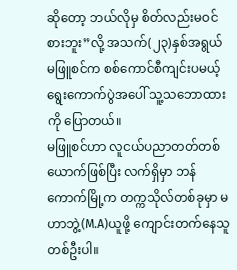ဆိုတော့ ဘယ်လိုမှ စိတ်လည်းမဝင်စားဘူး”လို့ အသက်(၂၃)နှစ်အရွယ် မဖြူစင်က စစ်ကောင်စီကျင်းပမယ့် ရွေးကောက်ပွဲအပေါ် သူ့သဘောထားကို ပြောတယ်။
မဖြူစင်ဟာ လူငယ်ပညာတတ်တစ်ယောက်ဖြစ်ပြီး လက်ရှိမှာ ဘန်ကောက်မြို့က တက္ကသိုလ်တစ်ခုမှာ မဟာဘွဲ့(M.A)ယူဖို့ ကျောင်းတက်နေသူတစ်ဦးပါ။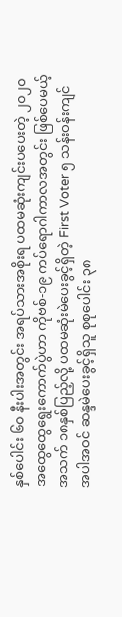နှစ်ပေါင်း ၆၀ နီးပါးအတွင်း အရပ်သားအစိုးရ ပထမဆုံးကျင်းပပေးတဲ့ ၂၀၂၀ အထွေထွေရွေးကောက်ပွဲဟာ ကိုဗစ်-၁၉ ကပ်ရောဂါကာလအတွင်း ဖြစ်ပေမယ့် အသက် ၁၈နှစ်ပြည့်လို့ ပထမဆုံးမဲပေးခွင့်ရှိတဲ့ First Voter ၅ သန်းဝန်းကျင်အပါအဝင် ဆန္ဒမဲပေးခွင့်ရှိသူ စုစုပေါင်း ၃၈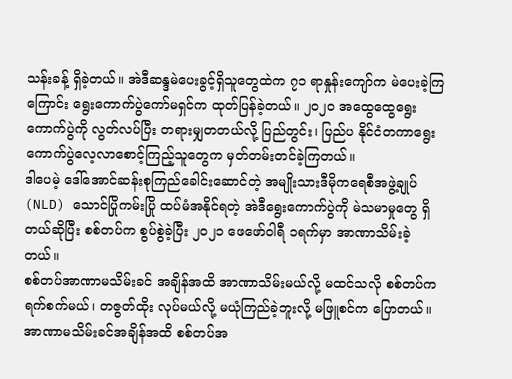သန်းခန့် ရှိခဲ့တယ်။ အဲဒီဆန္ဒမဲပေးခွင့်ရှိသူတွေထဲက ၇၁ ရာနှုန်းကျော်က မဲပေးခဲ့ကြကြောင်း ရွေးကောက်ပွဲကော်မရှင်က ထုတ်ပြန်ခဲ့တယ်။ ၂၀၂၀ အထွေထွေရွေးကောက်ပွဲကို လွတ်လပ်ပြီး တရားမျှတတယ်လို့ ပြည်တွင်း၊ ပြည်ပ နိုင်ငံတကာရွေးကောက်ပွဲလေ့လာစောင့်ကြည့်သူတွေက မှတ်တမ်းတင်ခဲ့ကြတယ်။
ဒါပေမဲ့ ဒေါ်အောင်ဆန်းစုကြည်ခေါင်းဆောင်တဲ့ အမျိုးသားဒီမိုကရေစီအဖွဲ့ချုပ်(NLD) သောင်ပြိုကမ်းပြို ထပ်မံအနိုင်ရတဲ့ အဲဒီရွေးကောက်ပွဲကို မဲသမာမှုတွေ ရှိတယ်ဆိုပြီး စစ်တပ်က စွပ်စွဲခဲ့ပြီး ၂၀၂၁ ဖေဖော်ဝါရီ ၁ရက်မှာ အာဏာသိမ်းခဲ့တယ်။
စစ်တပ်အာဏာမသိမ်းခင် အချိန်အထိ အာဏာသိမ်းမယ်လို့ မထင်သလို စစ်တပ်က ရက်စက်မယ်၊ တဇွတ်ထိုး လုပ်မယ်လို့ မယုံကြည်ခဲ့ဘူးလို့ မဖြူစင်က ပြောတယ်။ အာဏာမသိမ်းခင်အချိန်အထိ စစ်တပ်အ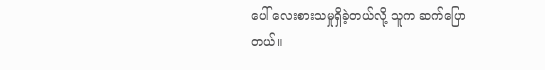ပေါ် လေးစားသမှုရှိခဲ့တယ်လို့ သူက ဆက်ပြောတယ်။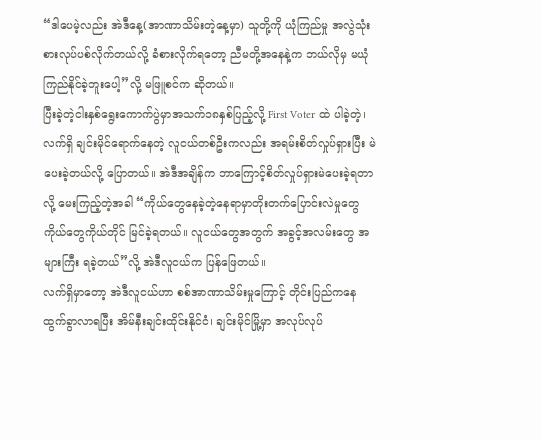“ဒါပေမဲ့လည်း အဲဒီနေ့(အာဏာသိမ်းတဲ့နေ့မှာ) သူတို့ကို ယုံကြည်မှု အလွဲသုံးစားလုပ်ပစ်လိုက်တယ်လို့ ခံစားလိုက်ရတော့ ညီမတို့အနေနဲ့က ဘယ်လိုမှ မယုံကြည်နိုင်ခဲ့ဘူးပေါ့”လို့ မဖြူစင်က ဆိုတယ်။
ပြီးခဲ့တဲ့ငါးနှစ်ရွေးကောက်ပွဲမှာအသက်၁၈နှစ်ပြည့်လို့ First Voter ထဲ ပါခဲ့တဲ့၊ လက်ရှိ ချင်းမိုင်ရောက်နေတဲ့ လူငယ်တစ်ဦးကလည်း အရမ်းစိတ်လှုပ်ရှားပြီး မဲပေးခဲ့တယ်လို့ ပြောတယ်။ အဲဒီအချိန်က ဘာကြောင့်စိတ်လှုပ်ရှားမဲပေးခဲ့ရတာလို့ မေးကြည့်တဲ့အခါ “ကိုယ်တွေနေခဲ့တဲ့နေရာမှာတိုးတက်ပြောင်းလဲမှုတွေ ကိုယ်တွေကိုယ်တိုင် မြင်ခဲ့ရတယ်။ လူငယ်တွေအတွက် အခွင့်အလမ်းတွေ အများကြီး ရခဲ့တယ်”လို့ အဲဒီလူငယ်က ပြန်ဖြေတယ်။
လက်ရှိမှာတော့ အဲဒီလူငယ်ဟာ စစ်အာဏာသိမ်းမှုကြောင့် တိုင်းပြည်ကနေ ထွက်ခွာလာရပြီး အိမ်နီးချင်းထိုင်းနိုင်ငံ၊ ချင်းမိုင်မြို့မှာ အလုပ်လုပ်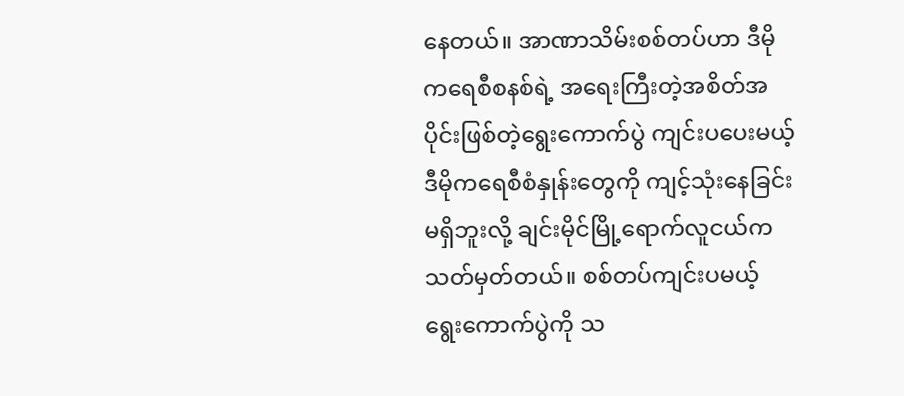နေတယ်။ အာဏာသိမ်းစစ်တပ်ဟာ ဒီမိုကရေစီစနစ်ရဲ့ အရေးကြီးတဲ့အစိတ်အပိုင်းဖြစ်တဲ့ရွေးကောက်ပွဲ ကျင်းပပေးမယ့် ဒီမိုကရေစီစံနှုန်းတွေကို ကျင့်သုံးနေခြင်းမရှိဘူးလို့ ချင်းမိုင်မြို့ရောက်လူငယ်က သတ်မှတ်တယ်။ စစ်တပ်ကျင်းပမယ့် ရွေးကောက်ပွဲကို သ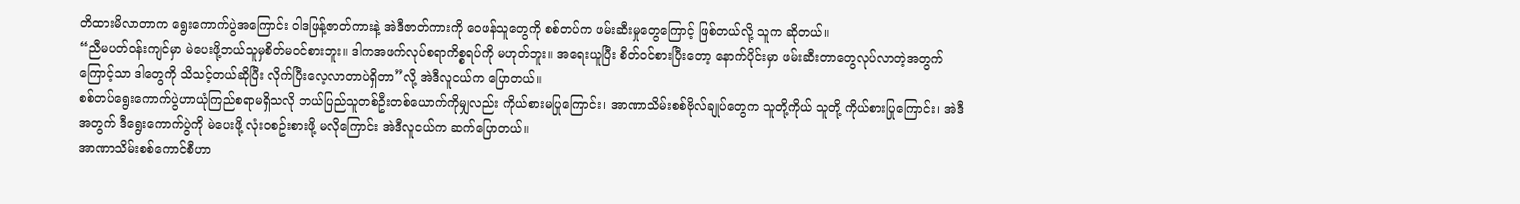တိထားမိလာတာက ရွေးကောက်ပွဲအကြောင်း ဝါဒဖြန့်ဇာတ်ကားနဲ့ အဲဒီဇာတ်ကားကို ဝေဖန်သူတွေကို စစ်တပ်က ဖမ်းဆီးမှုတွေကြောင့် ဖြစ်တယ်လို့ သူက ဆိုတယ်။
“ညီမပတ်ဝန်းကျင်မှာ မဲပေးဖို့ဘယ်သူမှစိတ်မဝင်စားဘူး။ ဒါကအဖက်လုပ်စရာကိစ္စရပ်ကို မဟုတ်ဘူး။ အရေးယူပြီး စိတ်ဝင်စားပြီးတော့ နောက်ပိုင်းမှာ ဖမ်းဆီးတာတွေလုပ်လာတဲ့အတွက်ကြောင့်သာ ဒါတွေကို သိသင့်တယ်ဆိုပြီး လိုက်ပြီးလေ့လာတာပဲရှိတာ”လို့ အဲဒီလူငယ်က ပြောတယ်။
စစ်တပ်ရွေးကောက်ပွဲဟာယုံကြည်စရာမရှိသလို ဘယ်ပြည်သူတစ်ဦးတစ်ယောက်ကိုမျှလည်း ကိုယ်စားမပြုကြောင်း၊ အာဏာသိမ်းစစ်ဗိုလ်ချုပ်တွေက သူတို့ကိုယ် သူတို့ ကိုယ်စားပြုကြောင်း၊ အဲဒီအတွက် ဒီရွေးကောက်ပွဲကို မဲပေးဖို့ လုံးဝစဥ်းစားဖို့ မလိုကြောင်း အဲဒီလူငယ်က ဆက်ပြောတယ်။
အာဏာသိမ်းစစ်ကောင်စီဟာ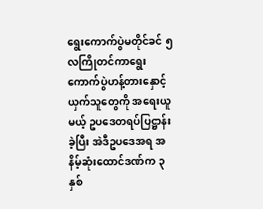ရွေးကောက်ပွဲမတိုင်ခင် ၅လကြိုတင်ကာရွေးကောက်ပွဲဟန့်တားနှောင့်ယှက်သူတွေကို အရေးယူမယ့် ဥပဒေတရပ်ပြဋ္ဌာန်းခဲ့ပြီး အဲဒီဥပဒေအရ အနိမ့်ဆုံးထောင်ဒဏ်က ၃ နှစ်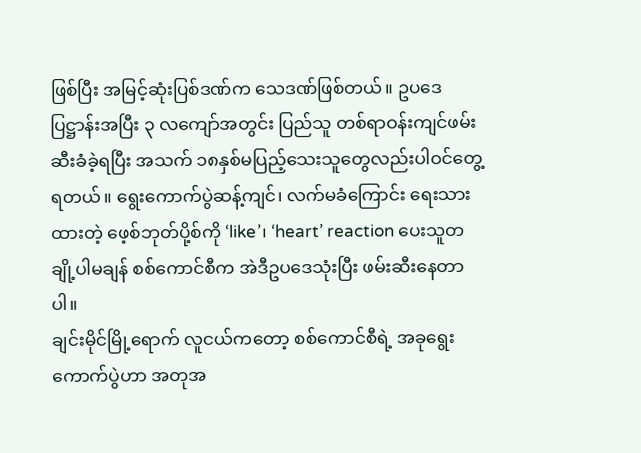ဖြစ်ပြီး အမြင့်ဆုံးပြစ်ဒဏ်က သေဒဏ်ဖြစ်တယ်။ ဥပဒေပြဋ္ဌာန်းအပြီး ၃ လကျော်အတွင်း ပြည်သူ တစ်ရာဝန်းကျင်ဖမ်းဆီးခံခဲ့ရပြီး အသက် ၁၈နှစ်မပြည့်သေးသူတွေလည်းပါဝင်တွေ့ရတယ်။ ရွေးကောက်ပွဲဆန့်ကျင်၊ လက်မခံကြောင်း ရေးသားထားတဲ့ ဖေ့စ်ဘုတ်ပို့စ်ကို ‘like’၊ ‘heart’ reaction ပေးသူတချို့ပါမချန် စစ်ကောင်စီက အဲဒီဥပဒေသုံးပြီး ဖမ်းဆီးနေတာပါ။
ချင်းမိုင်မြို့ရောက် လူငယ်ကတော့ စစ်ကောင်စီရဲ့ အခုရွေးကောက်ပွဲဟာ အတုအ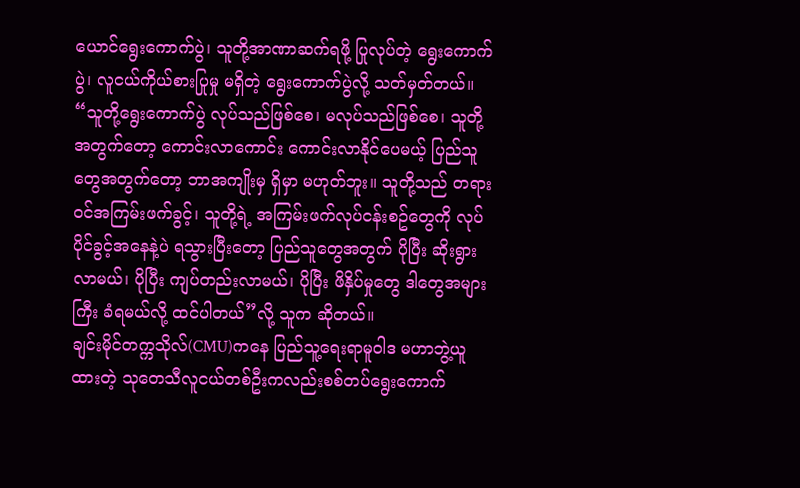ယောင်ရွေးကောက်ပွဲ၊ သူတို့အာဏာဆက်ရဖို့ ပြုလုပ်တဲ့ ရွေးကောက်ပွဲ၊ လူငယ်ကိုယ်စားပြုမှု မရှိတဲ့ ရွေးကောက်ပွဲလို့ သတ်မှတ်တယ်။ “သူတို့ရွေးကောက်ပွဲ လုပ်သည်ဖြစ်စေ၊ မလုပ်သည်ဖြစ်စေ၊ သူတို့အတွက်တော့ ကောင်းလာကောင်း ကောင်းလာနိုင်ပေမယ့် ပြည်သူတွေအတွက်တော့ ဘာအကျိုးမှ ရှိမှာ မဟုတ်ဘူး။ သူတို့သည် တရားဝင်အကြမ်းဖက်ခွင့်၊ သူတို့ရဲ့ အကြမ်းဖက်လုပ်ငန်းစဥ်တွေကို လုပ်ပိုင်ခွင့်အနေနဲ့ပဲ ရသွားပြီးတော့ ပြည်သူတွေအတွက် ပိုပြီး ဆိုးရွားလာမယ်၊ ပိုပြီး ကျပ်တည်းလာမယ်၊ ပိုပြီး ဖိနှိပ်မှုတွေ ဒါတွေအများကြီး ခံရမယ်လို့ ထင်ပါတယ်”လို့ သူက ဆိုတယ်။
ချင်းမိုင်တက္ကသိုလ်(CMU)ကနေ ပြည်သူ့ရေးရာမူဝါဒ မဟာဘွဲ့ယူထားတဲ့ သုတေသီလူငယ်တစ်ဦးကလည်းစစ်တပ်ရွေးကောက်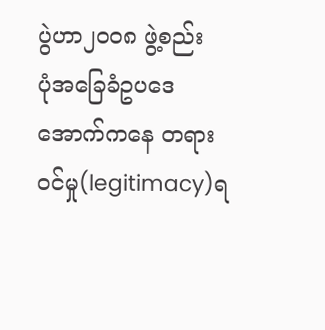ပွဲဟာ၂၀၀၈ ဖွဲ့စည်း
ပုံအခြေခံဥပဒေအောက်ကနေ တရားဝင်မှု(legitimacy)ရ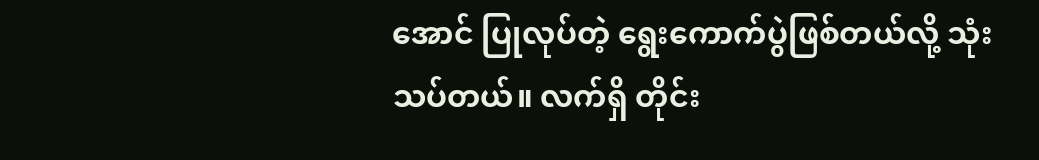အောင် ပြုလုပ်တဲ့ ရွေးကောက်ပွဲဖြစ်တယ်လို့ သုံးသပ်တယ်။ လက်ရှိ တိုင်း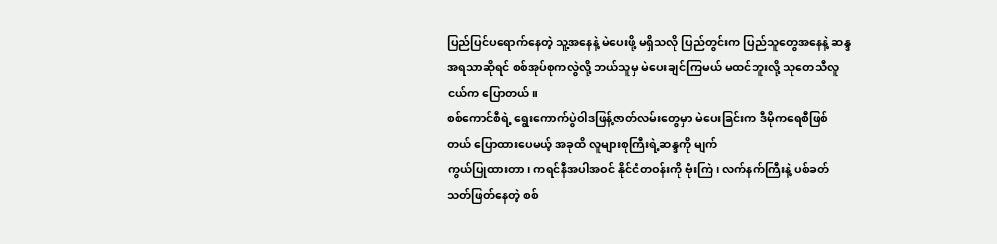ပြည်ပြင်ပရောက်နေတဲ့ သူ့အနေနဲ့ မဲပေးဖို့ မရှိသလို ပြည်တွင်းက ပြည်သူတွေအနေနဲ့ ဆန္ဒအရသာဆိုရင် စစ်အုပ်စုကလွဲလို့ ဘယ်သူမှ မဲပေးချင်ကြမယ် မထင်ဘူးလို့ သုတေသီလူငယ်က ပြောတယ်။
စစ်ကောင်စီရဲ့ ရွေးကောက်ပွဲဝါဒဖြန့်ဇာတ်လမ်းတွေမှာ မဲပေးခြင်းက ဒီမိုကရေစီဖြစ်တယ် ပြောထားပေမယ့် အခုထိ လူများစုကြီးရဲ့ဆန္ဒကို မျက်
ကွယ်ပြုထားတာ၊ ကရင်နီအပါအဝင် နိုင်ငံတဝန်းကို ဗုံးကြဲ၊ လက်နက်ကြီးနဲ့ ပစ်ခတ်သတ်ဖြတ်နေတဲ့ စစ်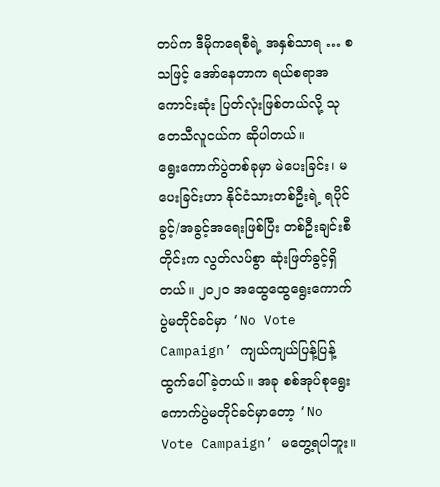တပ်က ဒီမိုကရေစီရဲ့ အနှစ်သာရ … စသဖြင့် အော်နေတာက ရယ်စရာအကောင်းဆုံး ပြတ်လုံးဖြစ်တယ်လို့ သုတေသီလူငယ်က ဆိုပါတယ်။
ရွေးကောက်ပွဲတစ်ခုမှာ မဲပေးခြင်း၊ မပေးခြင်းဟာ နိုင်ငံသားတစ်ဦးရဲ့ ရပိုင်ခွင့်/အခွင့်အရေးဖြစ်ပြီး တစ်ဦးချင်းစီတိုင်းက လွတ်လပ်စွာ ဆုံးဖြတ်ခွင့်ရှိတယ်။ ၂၀၂၀ အထွေထွေရွေးကောက်ပွဲမတိုင်ခင်မှာ ‘No Vote Campaign’ ကျယ်ကျယ်ပြန့်ပြန့်ထွက်ပေါ်ခဲ့တယ်။ အခု စစ်အုပ်စုရွေးကောက်ပွဲမတိုင်ခင်မှာတော့ ‘No Vote Campaign’ မတွေ့ရပါဘူး။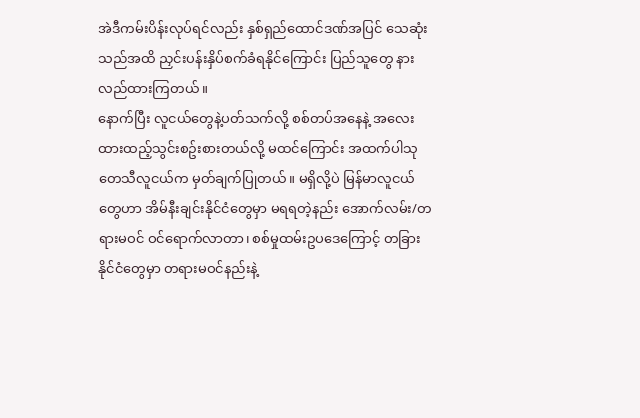အဲဒီကမ်းပိန်းလုပ်ရင်လည်း နှစ်ရှည်ထောင်ဒဏ်အပြင် သေဆုံးသည်အထိ ညှင်းပန်းနှိပ်စက်ခံရနိုင်ကြောင်း ပြည်သူတွေ နားလည်ထားကြတယ်။
နောက်ပြီး လူငယ်တွေနဲ့ပတ်သက်လို့ စစ်တပ်အနေနဲ့ အလေးထားထည့်သွင်းစဥ်းစားတယ်လို့ မထင်ကြောင်း အထက်ပါသုတေသီလူငယ်က မှတ်ချက်ပြုတယ်။ မရှိလို့ပဲ မြန်မာလူငယ်တွေဟာ အိမ်နီးချင်းနိုင်ငံတွေမှာ မရရတဲ့နည်း အောက်လမ်း/တရားမဝင် ဝင်ရောက်လာတာ၊ စစ်မှုထမ်းဥပဒေကြောင့် တခြားနိုင်ငံတွေမှာ တရားမဝင်နည်းနဲ့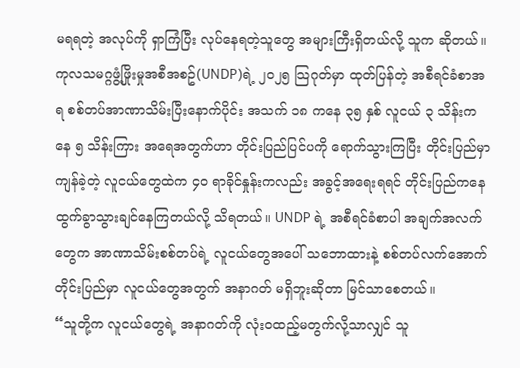မရရတဲ့ အလုပ်ကို ရှာကြံပြီး လုပ်နေရတဲ့သူတွေ အများကြီးရှိတယ်လို့ သူက ဆိုတယ်။
ကုလသမဂ္ဂဖွံ့ဖြိုးမှုအစီအစဥ်(UNDP)ရဲ့ ၂၀၂၅ သြဂုတ်မှာ ထုတ်ပြန်တဲ့ အစီရင်ခံစာအရ စစ်တပ်အာဏာသိမ်းပြီးနောက်ပိုင်း အသက် ၁၈ ကနေ ၃၅ နှစ် လူငယ် ၃ သိန်းကနေ ၅ သိန်းကြား အရေအတွက်ဟာ တိုင်းပြည်ပြင်ပကို ရောက်သွားကြပြီး တိုင်းပြည်မှာ ကျန်ခဲ့တဲ့ လူငယ်တွေထဲက ၄၀ ရာခိုင်နှုန်းကလည်း အခွင့်အရေးရရင် တိုင်းပြည်ကနေ ထွက်ခွာသွားချင်နေကြတယ်လို့ သိရတယ်။ UNDP ရဲ့ အစီရင်ခံစာပါ အချက်အလက်တွေက အာဏာသိမ်းစစ်တပ်ရဲ့ လူငယ်တွေအပေါ် သဘောထားနဲ့ စစ်တပ်လက်အောက် တိုင်းပြည်မှာ လူငယ်တွေအတွက် အနာဂတ် မရှိဘူးဆိုတာ မြင်သာစေတယ်။
“သူတို့က လူငယ်တွေရဲ့ အနာဂတ်ကို လုံးဝထည့်မတွက်လို့သာလျှင် သူ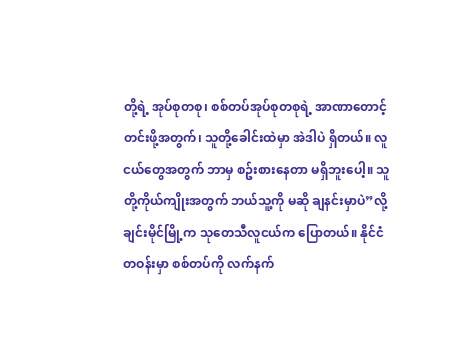တို့ရဲ့ အုပ်စုတစု၊ စစ်တပ်အုပ်စုတစုရဲ့ အာဏာတောင့်တင်းဖို့အတွက်၊ သူတို့ခေါင်းထဲမှာ အဲဒါပဲ ရှိတယ်။ လူငယ်တွေအတွက် ဘာမှ စဥ်းစားနေတာ မရှိဘူးပေါ့။ သူတို့ကိုယ်ကျိုးအတွက် ဘယ်သူ့ကို မဆို ချနင်းမှာပဲ”လို့ ချင်းမိုင်မြို့က သုတေသီလူငယ်က ပြောတယ်။ နိုင်ငံတဝန်းမှာ စစ်တပ်ကို လက်နက်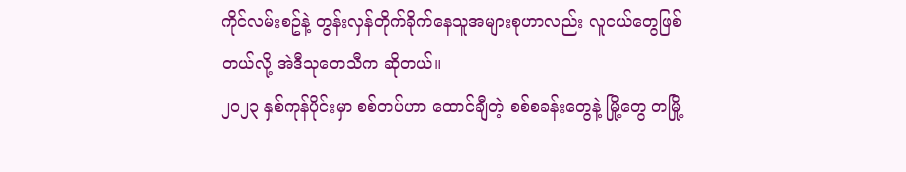ကိုင်လမ်းစဥ်နဲ့ တွန်းလှန်တိုက်ခိုက်နေသူအများစုဟာလည်း လူငယ်တွေဖြစ်တယ်လို့ အဲဒီသုတေသီက ဆိုတယ်။
၂၀၂၃ နှစ်ကုန်ပိုင်းမှာ စစ်တပ်ဟာ ထောင်ချီတဲ့ စစ်စခန်းတွေနဲ့ မြို့တွေ တမြို့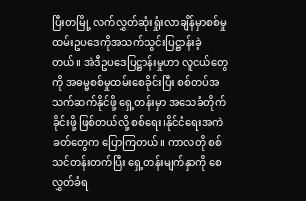ပြီးတမြို့ လက်လွှတ်ဆုံးရှုံးလာချိန်မှာစစ်မှုထမ်းဥပဒေကိုအသက်သွင်းပြဋ္ဌာန်းခဲ့တယ်။ အဲဒီဥပဒေပြဋ္ဌာန်းမှုဟာ လူငယ်တွေကို အဓမ္မစစ်မှုထမ်းစေခိုင်းပြီး စစ်တပ်အသက်ဆက်နိုင်ဖို့ ရှေ့တန်းမှာ အသေခံတိုက်ခိုင်းဖို့ ဖြစ်တယ်လို့ စစ်ရေး၊နိုင်ငံရေးအကဲခတ်တွေက ပြောကြတယ်။ ကာလတို စစ်သင်တန်းတက်ပြီး ရှေ့တန်းမျက်နှာကို စေလွှတ်ခံရ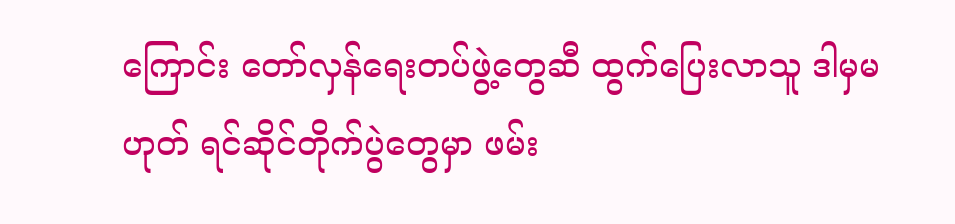ကြောင်း တော်လှန်ရေးတပ်ဖွဲ့တွေဆီ ထွက်ပြေးလာသူ ဒါမှမဟုတ် ရင်ဆိုင်တိုက်ပွဲတွေမှာ ဖမ်း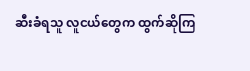ဆီးခံရသူ လူငယ်တွေက ထွက်ဆိုကြ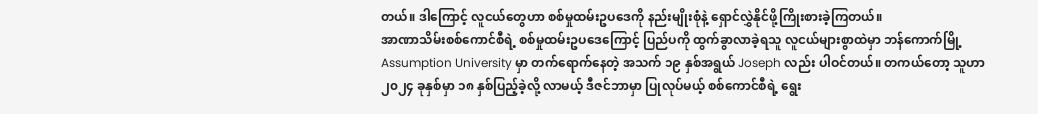တယ်။ ဒါကြောင့် လူငယ်တွေဟာ စစ်မှုထမ်းဥပဒေကို နည်းမျိုးစုံနဲ့ ရှောင်လွှဲနိုင်ဖို့ကြိုးစားခဲ့ကြတယ်။
အာဏာသိမ်းစစ်ကောင်စီရဲ့ စစ်မှုထမ်းဥပဒေကြောင့် ပြည်ပကို ထွက်ခွာလာခဲ့ရသူ လူငယ်များစွာထဲမှာ ဘန်ကောက်မြို့ Assumption University မှာ တက်ရောက်နေတဲ့ အသက် ၁၉ နှစ်အရွယ် Joseph လည်း ပါဝင်တယ်။ တကယ်တော့ သူဟာ ၂၀၂၄ ခုနှစ်မှာ ၁၈ နှစ်ပြည့်ခဲ့လို့ လာမယ့် ဒီဇင်ဘာမှာ ပြုလုပ်မယ့် စစ်ကောင်စီရဲ့ ရွေး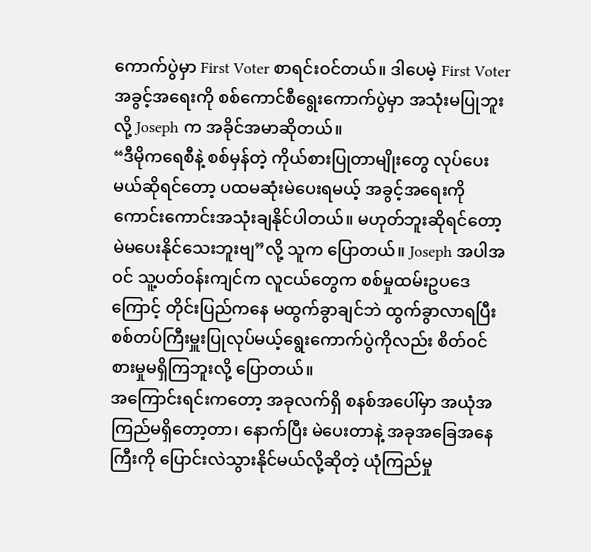ကောက်ပွဲမှာ First Voter စာရင်းဝင်တယ်။ ဒါပေမဲ့ First Voter အခွင့်အရေးကို စစ်ကောင်စီရွေးကောက်ပွဲမှာ အသုံးမပြုဘူးလို့ Joseph က အခိုင်အမာဆိုတယ်။
“ဒီမိုကရေစီနဲ့ စစ်မှန်တဲ့ ကိုယ်စားပြုတာမျိုးတွေ လုပ်ပေးမယ်ဆိုရင်တော့ ပထမဆုံးမဲပေးရမယ့် အခွင့်အရေးကို ကောင်းကောင်းအသုံးချနိုင်ပါတယ်။ မဟုတ်ဘူးဆိုရင်တော့ မဲမပေးနိုင်သေးဘူးဗျ”လို့ သူက ပြောတယ်။ Joseph အပါအဝင် သူ့ပတ်ဝန်းကျင်က လူငယ်တွေက စစ်မှုထမ်းဥပဒေကြောင့် တိုင်းပြည်ကနေ မထွက်ခွာချင်ဘဲ ထွက်ခွာလာရပြီးစစ်တပ်ကြီးမှူးပြုလုပ်မယ့်ရွေးကောက်ပွဲကိုလည်း စိတ်ဝင်စားမှုမရှိကြဘူးလို့ ပြောတယ်။
အကြောင်းရင်းကတော့ အခုလက်ရှိ စနစ်အပေါ်မှာ အယုံအကြည်မရှိတော့တာ၊ နောက်ပြီး မဲပေးတာနဲ့ အခုအခြေအနေကြီးကို ပြောင်းလဲသွားနိုင်မယ်လို့ဆိုတဲ့ ယုံကြည်မှု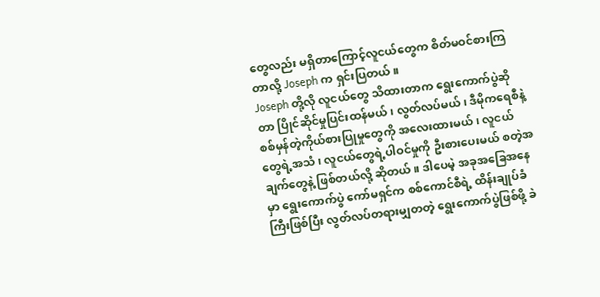တွေလည်း မရှိတာကြောင့်လူငယ်တွေက စိတ်မဝင်စားကြတာလို့ Joseph က ရှင်းပြတယ်။
Joseph တို့လို လူငယ်တွေ သိထားတာက ရွေးကောက်ပွဲဆိုတာ ပြိုင်ဆိုင်မှုပြင်းထန်မယ်၊ လွတ်လပ်မယ်၊ ဒီမိုကရေစီနဲ့ စစ်မှန်တဲ့ကိုယ်စားပြုမှုတွေကို အလေးထားမယ်၊ လူငယ်တွေရဲ့အသံ၊ လူငယ်တွေရဲ့ပါဝင်မှုကို ဦးစားပေးမယ် စတဲ့အချက်တွေနဲ့ ဖြစ်တယ်လို့ ဆိုတယ်။ ဒါပေမဲ့ အခုအခြေအနေမှာ ရွေးကောက်ပွဲ ကော်မရှင်က စစ်ကောင်စီရဲ့ ထိန်းချုပ်ခံကြီးဖြစ်ပြီး လွတ်လပ်တရားမျှတတဲ့ ရွေးကောက်ပွဲဖြစ်ဖို့ ခဲ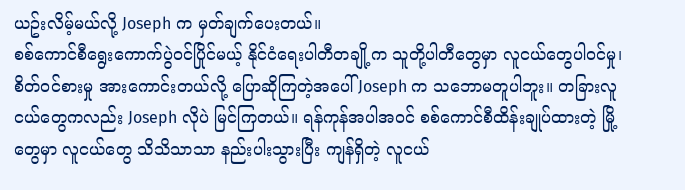ယဥ်းလိမ့်မယ်လို့ Joseph က မှတ်ချက်ပေးတယ်။
စစ်ကောင်စီရွေးကောက်ပွဲဝင်ပြိုင်မယ့် နိုင်ငံရေးပါတီတချို့က သူတို့ပါတီတွေမှာ လူငယ်တွေပါဝင်မှု၊ စိတ်ဝင်စားမှု အားကောင်းတယ်လို့ ပြောဆိုကြတဲ့အပေါ် Joseph က သဘောမတူပါဘူး။ တခြားလူငယ်တွေကလည်း Joseph လိုပဲ မြင်ကြတယ်။ ရန်ကုန်အပါအဝင် စစ်ကောင်စီထိန်းချုပ်ထားတဲ့ မြို့တွေမှာ လူငယ်တွေ သိသိသာသာ နည်းပါးသွားပြီး ကျန်ရှိတဲ့ လူငယ်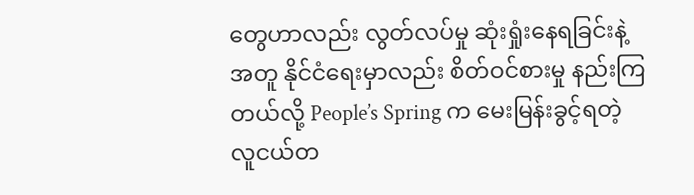တွေဟာလည်း လွတ်လပ်မှု ဆုံးရှုံးနေရခြင်းနဲ့အတူ နိုင်ငံရေးမှာလည်း စိတ်ဝင်စားမှု နည်းကြတယ်လို့ People’s Spring က မေးမြန်းခွင့်ရတဲ့ လူငယ်တ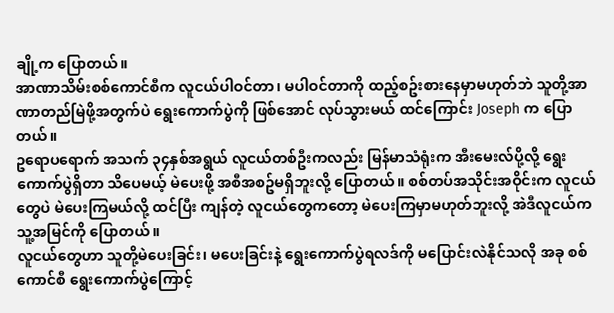ချို့က ပြောတယ်။
အာဏာသိမ်းစစ်ကောင်စီက လူငယ်ပါဝင်တာ၊ မပါဝင်တာကို ထည့်စဥ်းစားနေမှာမဟုတ်ဘဲ သူတို့အာဏာတည်မြဲဖို့အတွက်ပဲ ရွေးကောက်ပွဲကို ဖြစ်အောင် လုပ်သွားမယ် ထင်ကြောင်း Joseph က ပြောတယ်။
ဥရောပရောက် အသက် ၃၄နှစ်အရွယ် လူငယ်တစ်ဦးကလည်း မြန်မာသံရုံးက အီးမေးလ်ပို့လို့ ရွေးကောက်ပွဲရှိတာ သိပေမယ့် မဲပေးဖို့ အစီအစဥ်မရှိဘူးလို့ ပြောတယ်။ စစ်တပ်အသိုင်းအဝိုင်းက လူငယ်တွေပဲ မဲပေးကြမယ်လို့ ထင်ပြီး ကျန်တဲ့ လူငယ်တွေကတော့ မဲပေးကြမှာမဟုတ်ဘူးလို့ အဲဒီလူငယ်က သူ့အမြင်ကို ပြောတယ်။
လူငယ်တွေဟာ သူတို့မဲပေးခြင်း၊ မပေးခြင်းနဲ့ ရွေးကောက်ပွဲရလဒ်ကို မပြောင်းလဲနိုင်သလို အခု စစ်ကောင်စီ ရွေးကောက်ပွဲကြောင့်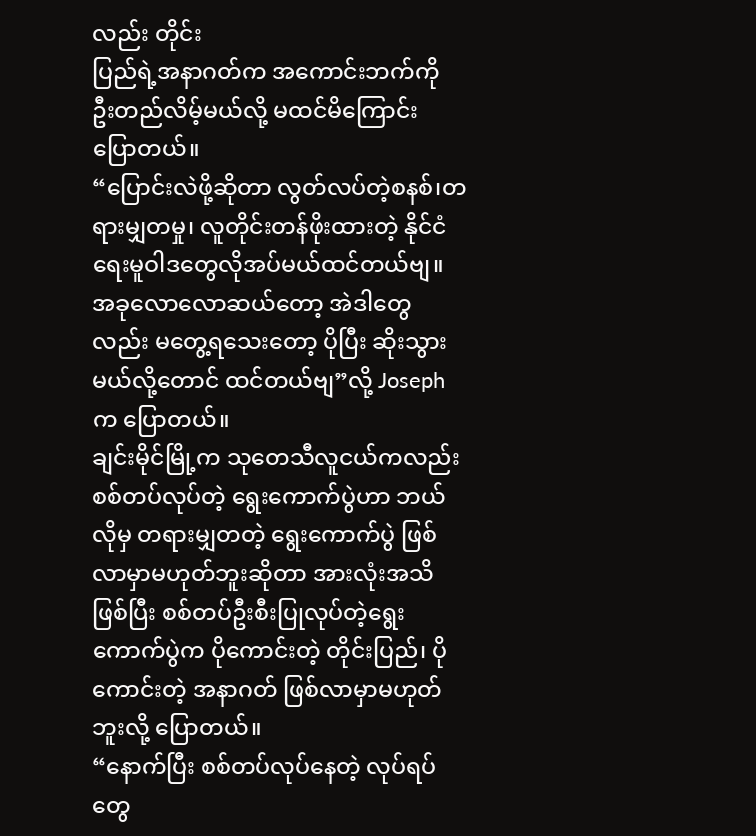လည်း တိုင်း
ပြည်ရဲ့အနာဂတ်က အကောင်းဘက်ကို ဦးတည်လိမ့်မယ်လို့ မထင်မိကြောင်း ပြောတယ်။
“ပြောင်းလဲဖို့ဆိုတာ လွတ်လပ်တဲ့စနစ်၊တရားမျှတမှု၊ လူတိုင်းတန်ဖိုးထားတဲ့ နိုင်ငံရေးမူဝါဒတွေလိုအပ်မယ်ထင်တယ်ဗျ။ အခုလောလောဆယ်တော့ အဲဒါတွေလည်း မတွေ့ရသေးတော့ ပိုပြီး ဆိုးသွားမယ်လို့တောင် ထင်တယ်ဗျ”လို့ Joseph က ပြောတယ်။
ချင်းမိုင်မြို့က သုတေသီလူငယ်ကလည်း စစ်တပ်လုပ်တဲ့ ရွေးကောက်ပွဲဟာ ဘယ်လိုမှ တရားမျှတတဲ့ ရွေးကောက်ပွဲ ဖြစ်လာမှာမဟုတ်ဘူးဆိုတာ အားလုံးအသိဖြစ်ပြီး စစ်တပ်ဦးစီးပြုလုပ်တဲ့ရွေးကောက်ပွဲက ပိုကောင်းတဲ့ တိုင်းပြည်၊ ပိုကောင်းတဲ့ အနာဂတ် ဖြစ်လာမှာမဟုတ်ဘူးလို့ ပြောတယ်။
“နောက်ပြီး စစ်တပ်လုပ်နေတဲ့ လုပ်ရပ်တွေ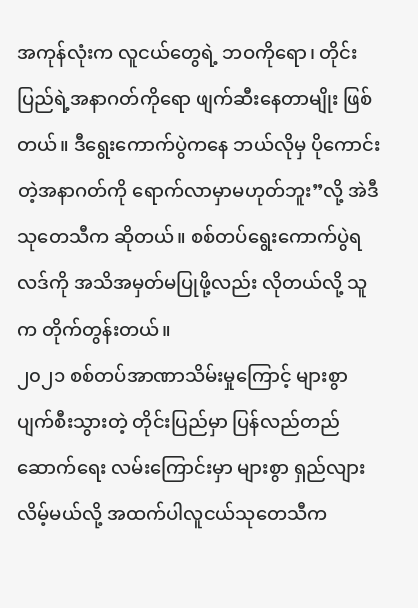အကုန်လုံးက လူငယ်တွေရဲ့ ဘဝကိုရော၊ တိုင်းပြည်ရဲ့အနာဂတ်ကိုရော ဖျက်ဆီးနေတာမျိုး ဖြစ်တယ်။ ဒီရွေးကောက်ပွဲကနေ ဘယ်လိုမှ ပိုကောင်းတဲ့အနာဂတ်ကို ရောက်လာမှာမဟုတ်ဘူး”လို့ အဲဒီသုတေသီက ဆိုတယ်။ စစ်တပ်ရွေးကောက်ပွဲရလဒ်ကို အသိအမှတ်မပြုဖို့လည်း လိုတယ်လို့ သူက တိုက်တွန်းတယ်။
၂၀၂၁ စစ်တပ်အာဏာသိမ်းမှုကြောင့် များစွာပျက်စီးသွားတဲ့ တိုင်းပြည်မှာ ပြန်လည်တည်ဆောက်ရေး လမ်းကြောင်းမှာ များစွာ ရှည်လျားလိမ့်မယ်လို့ အထက်ပါလူငယ်သုတေသီက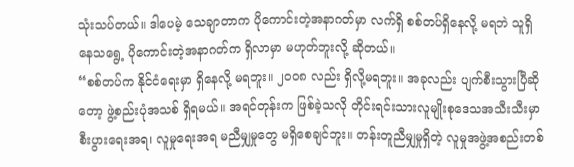သုံးသပ်တယ်။ ဒါပေမဲ့ သေချာတာက ပိုကောင်းတဲ့အနာဂတ်မှာ လက်ရှိ စစ်တပ်ရှိနေလို့ မရဘဲ သူရှိနေသရွေ့ ပိုကောင်းတဲ့အနာဂတ်က ရှိလာမှာ မဟုတ်ဘူးလို့ ဆိုတယ်။
“စစ်တပ်က နိုင်ငံရေးမှာ ရှိနေလို့ မရဘူး။ ၂၀၀၈ လည်း ရှိလို့မရဘူး။ အခုလည်း ပျက်စီးသွားပြီဆိုတော့ ဖွဲ့စည်းပုံအသစ် ရှိရမယ်။ အရင်တုန်းက ဖြစ်ခဲ့သလို တိုင်းရင်းသားလူမျိုးစုဒေသအသီးသီးမှာ စီးပွားရေးအရ၊ လူမှုရေးအရ မညီမျှမှုတွေ မရှိစေချင်ဘူး။ တန်းတူညီမျှမှုရှိတဲ့ လူမှုအဖွဲ့အစည်းတစ်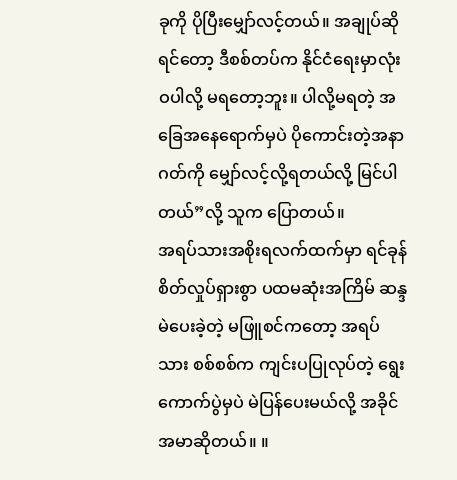ခုကို ပိုပြီးမျှော်လင့်တယ်။ အချုပ်ဆိုရင်တော့ ဒီစစ်တပ်က နိုင်ငံရေးမှာလုံးဝပါလို့ မရတော့ဘူး။ ပါလို့မရတဲ့ အခြေအနေရောက်မှပဲ ပိုကောင်းတဲ့အနာဂတ်ကို မျှော်လင့်လို့ရတယ်လို့ မြင်ပါတယ်”လို့ သူက ပြောတယ်။
အရပ်သားအစိုးရလက်ထက်မှာ ရင်ခုန်စိတ်လှုပ်ရှားစွာ ပထမဆုံးအကြိမ် ဆန္ဒမဲပေးခဲ့တဲ့ မဖြူစင်ကတော့ အရပ်သား စစ်စစ်က ကျင်းပပြုလုပ်တဲ့ ရွေးကောက်ပွဲမှပဲ မဲပြန်ပေးမယ်လို့ အခိုင်အမာဆိုတယ်။ ။